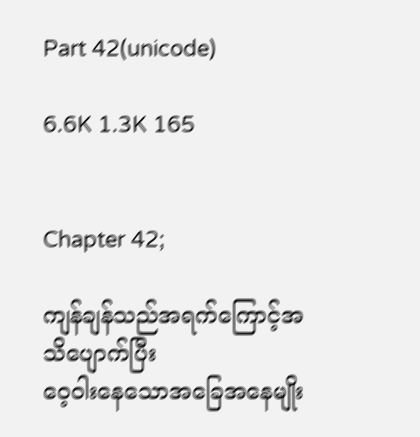Part 42(unicode)

6.6K 1.3K 165


Chapter 42;

ကျန်ချန်သည်အရက်ကြောင့်အသိပျောက်ပြီး
ဝေ့ဝါးနေသောအခြေအနေမျိုး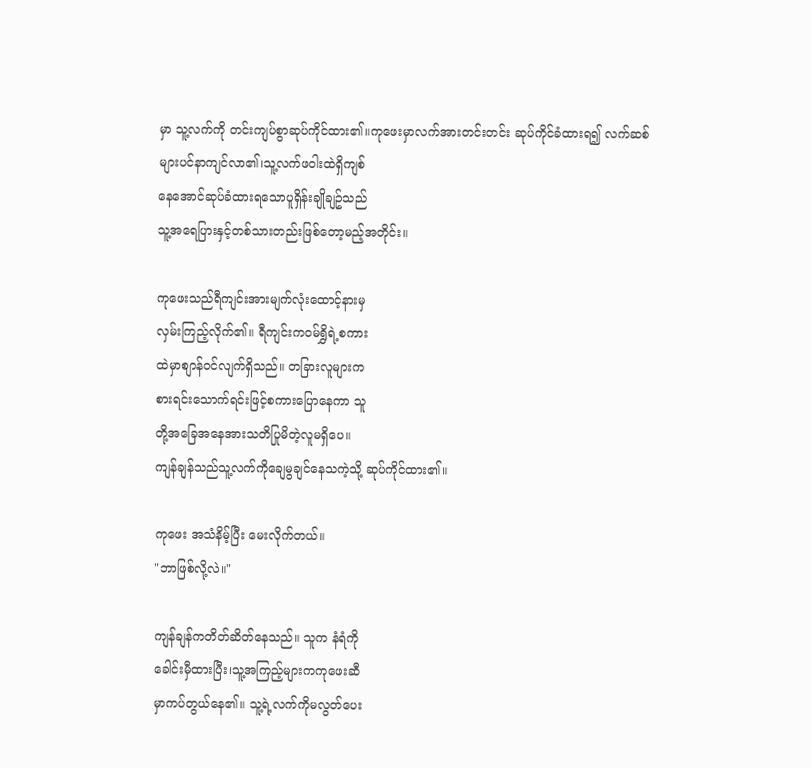မှာ သူ့လက်ကို တင်းကျပ်စွာဆုပ်ကိုင်ထား၏။ကုဖေးမှာလက်အားတင်းတင်း ဆုပ်ကိုင်ခံထားရ၍ လက်ဆစ်
များပင်နာကျင်လာ၏၊သူ့လက်ဖဝါးထဲရှိကျစ်
နေအောင်ဆုပ်ခံထားရသောပူရှိန်းချိုချဥ်သည်
သူ့အရေပြားနှင့်တစ်သားတည်းဖြစ်တော့မည့်အတိုင်း။

ကုဖေးသည်ရီကျင်းအားမျက်လုံးထောင့်နားမှ
လှမ်းကြည့်လိုက်၏။ ရီကျင်းကဝမ်ရွှိရဲ့စကား
ထဲမှာစျာန်ဝင်လျက်ရှိသည်။ တခြားလူများက
စားရင်းသောက်ရင်းဖြင့်စကားပြောနေကာ သူ
တို့အခြေအနေအားသတိပြုမိတဲ့လူမရှိပေ။
ကျန်ချန်သည်သူ့လက်ကိုချေမွချင်နေသကဲ့သို့ ဆုပ်ကိုင်ထား၏။

ကုဖေး အသံနိမ့်ပြီး မေးလိုက်တယ်။
"ဘာဖြစ်လို့လဲ။"

ကျန်ချန်ကတိတ်ဆိတ်နေသည်။ သူက နံရံကို
ခေါင်းမှီထားပြီး၊သူ့အကြည့်များကကုဖေးဆီ
မှာကပ်တွယ်နေ၏။ သူ့ရဲ့လက်ကိုမလွတ်ပေး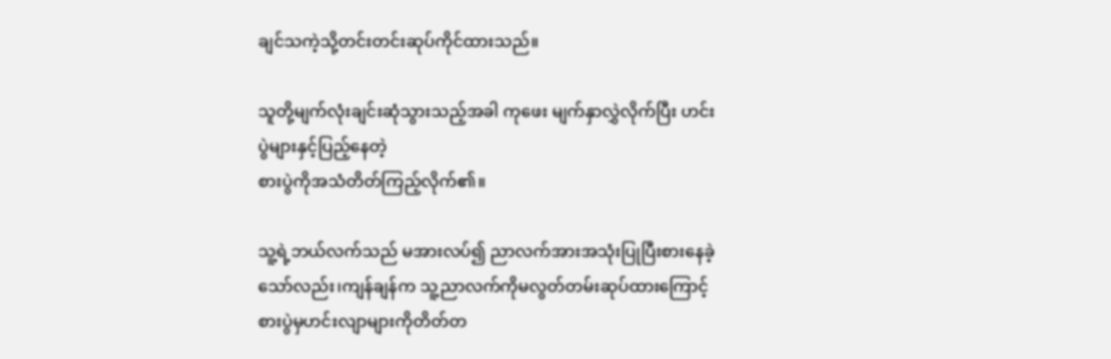ချင်သကဲ့သို့တင်းတင်းဆုပ်ကိုင်ထားသည်။

သူတို့မျက်လုံးချင်းဆုံသွားသည့်အခါ ကုဖေး မျက်နှာလွှဲလိုက်ပြီး ဟင်းပွဲများနှင့်ပြည့်နေတဲ့
စားပွဲကိုအသံတိတ်ကြည့်လိုက်၏။

သူ့ရဲ့ဘယ်လက်သည် မအားလပ်၍ ညာလက်အားအသုံးပြုပြီးစားနေခဲ့သော်လည်း၊ကျန်ချန်က သူ့ညာလက်ကိုမလွတ်တမ်းဆုပ်ထားကြောင့်စားပွဲမှဟင်းလျာများကိုတိတ်တ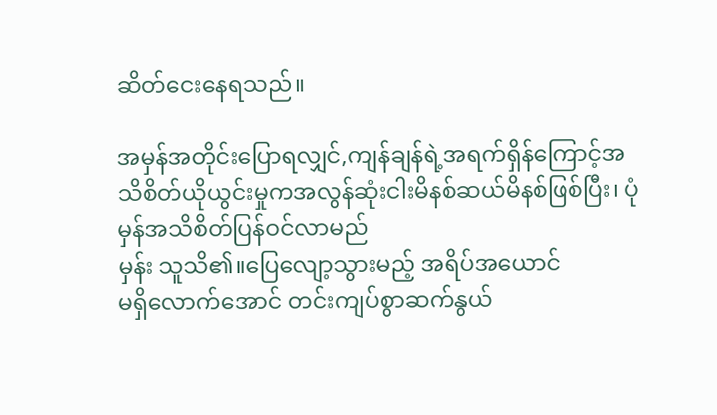ဆိတ်ငေးနေရသည်။

အမှန်အတိုင်းပြောရလျှင်,ကျန်ချန်ရဲ့အရက်ရှိန်ကြောင့်အသိစိတ်ယိုယွင်းမှုကအလွန်ဆုံးငါးမိနစ်ဆယ်မိနစ်ဖြစ်ပြီး၊ ပုံမှန်အသိစိတ်ပြန်ဝင်လာမည်
မှန်း သူသိ၏။ပြေလျော့သွားမည့် အရိပ်အယောင်
မရှိလောက်အောင် တင်းကျပ်စွာဆက်နွယ်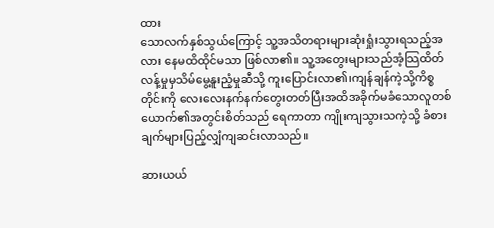ထား
သောလက်နှစ်သွယ်ကြောင့် သူ့အသိတရားများဆုံးရှုံးသွားရသည့်အလား နေမထိထိုင်မသာ ဖြစ်လာ၏။ သူ့အတွေးများသည်အံ့သြထိတ်လန့်မှုမှသိမ်မွေ့နူးညံ့မှုဆီသို့ ကူးပြောင်းလာ၏၊ကျန်ချန်ကဲ့သို့ကိစ္စတိုင်းကို လေးလေးနက်နက်တွေးတတ်ပြီးအထိအခိုက်မခံသောလူတစ်ယောက်၏အတွင်းစိတ်သည် ရေကာတာ ကျိုးကျသွားသကဲ့သို့ ခံစားချက်များပြည့်လျှံကျဆင်းလာသည်။

ဆားယယ်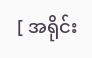[ အရိုင်း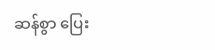ဆန်စွာ ပြေး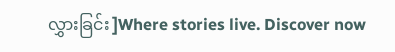လွှားခြင်း ]Where stories live. Discover now